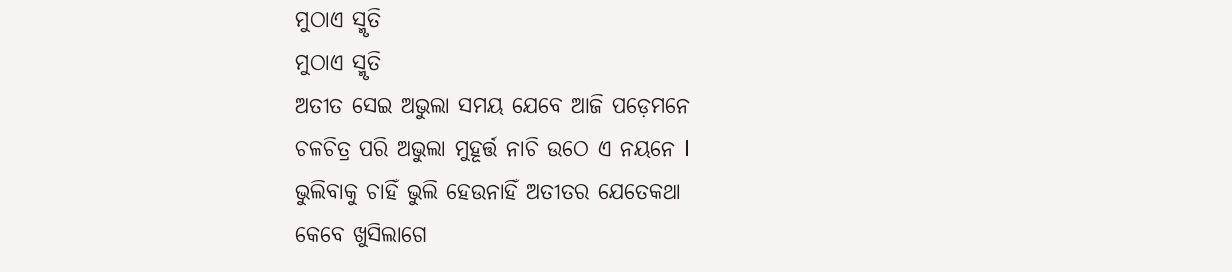ମୁଠାଏ ସ୍ମୃତି
ମୁଠାଏ ସ୍ମୃତି
ଅତୀତ ସେଇ ଅଭୁଲା ସମୟ ଯେବେ ଆଜି ପଡ଼େମନେ
ଚଳଚିତ୍ର ପରି ଅଭୁଲା ମୁହୂର୍ତ୍ତ ନାଚି ଉଠେ ଏ ନୟନେ l
ଭୁଲିବାକୁ ଚାହିଁ ଭୁଲି ହେଉନାହିଁ ଅତୀତର ଯେତେକଥା
କେବେ ଖୁସିଲାଗେ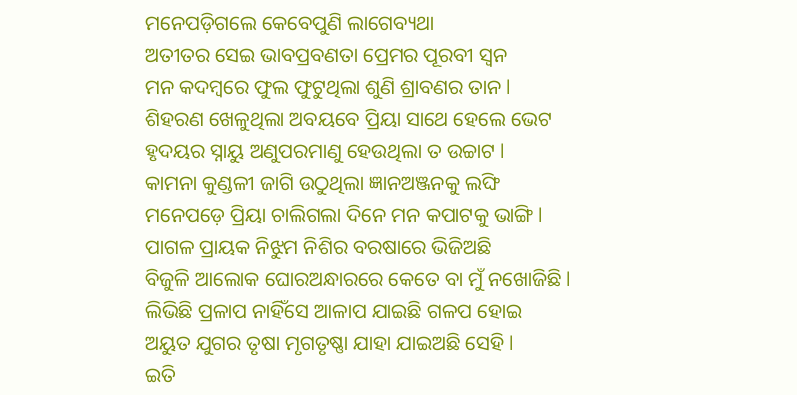ମନେପଡ଼ିଗଲେ କେବେପୁଣି ଲାଗେବ୍ୟଥା
ଅତୀତର ସେଇ ଭାବପ୍ରବଣତା ପ୍ରେମର ପୂରବୀ ସ୍ଵନ
ମନ କଦମ୍ବରେ ଫୁଲ ଫୁଟୁଥିଲା ଶୁଣି ଶ୍ରାବଣର ତାନ l
ଶିହରଣ ଖେଳୁଥିଲା ଅବୟବେ ପ୍ରିୟା ସାଥେ ହେଲେ ଭେଟ
ହୃଦୟର ସ୍ନାୟୁ ଅଣୁପରମାଣୁ ହେଉଥିଲା ତ ଉଚ୍ଚାଟ l
କାମନା କୁଣ୍ଡଳୀ ଜାଗି ଉଠୁଥିଲା ଜ୍ଞାନଅଞ୍ଜନକୁ ଲଙ୍ଘି
ମନେପଡ଼େ ପ୍ରିୟା ଚାଲିଗଲା ଦିନେ ମନ କପାଟକୁ ଭାଙ୍ଗି l
ପାଗଳ ପ୍ରାୟକ ନିଝୁମ ନିଶିର ବରଷାରେ ଭିଜିଅଛି
ବିଜୁଳି ଆଲୋକ ଘୋରଅନ୍ଧାରରେ କେତେ ବା ମୁଁ ନଖୋଜିଛି l
ଲିଭିଛି ପ୍ରଳାପ ନାହିଁସେ ଆଳାପ ଯାଇଛି ଗଳପ ହୋଇ
ଅୟୁତ ଯୁଗର ତୃଷା ମୃଗତୃଷ୍ଣା ଯାହା ଯାଇଅଛି ସେହି l
ଇତି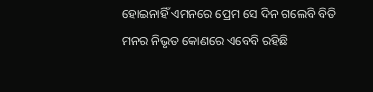ହୋଇନାହିଁ ଏମନରେ ପ୍ରେମ ସେ ଦିନ ଗଲେବି ବିତି
ମନର ନିଭୃତ କୋଣରେ ଏବେବି ରହିଛି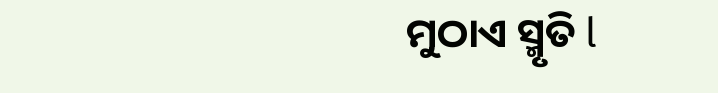ମୁଠାଏ ସ୍ମୃତି l